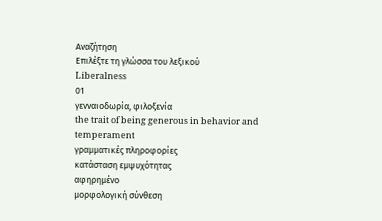Αναζήτηση
Επιλέξτε τη γλώσσα του λεξικού
Liberalness
01
γενναιοδωρία, φιλοξενία
the trait of being generous in behavior and temperament
γραμματικές πληροφορίες
κατάσταση εμψυχότητας
αφηρημένο
μορφολογική σύνθεση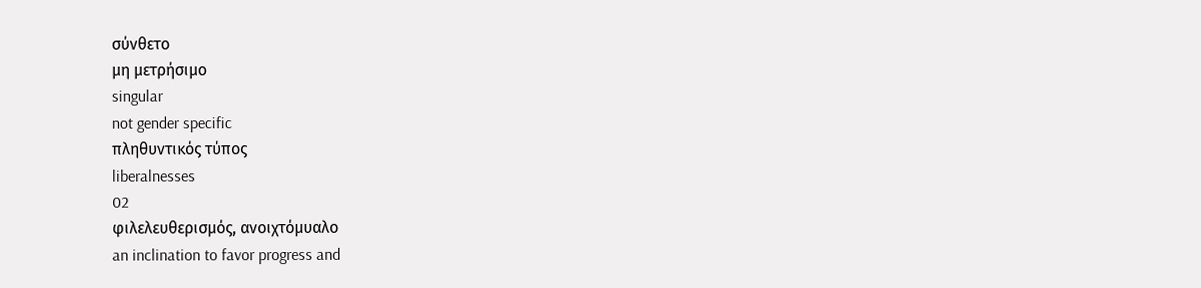σύνθετο
μη μετρήσιμο
singular
not gender specific
πληθυντικός τύπος
liberalnesses
02
φιλελευθερισμός, ανοιχτόμυαλο
an inclination to favor progress and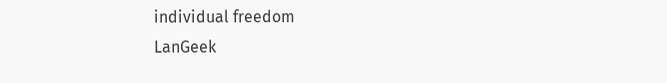individual freedom
LanGeek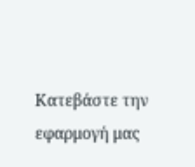Κατεβάστε την εφαρμογή μας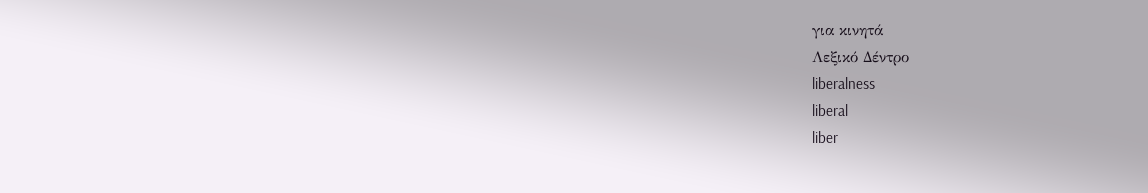για κινητά
Λεξικό Δέντρο
liberalness
liberal
liber